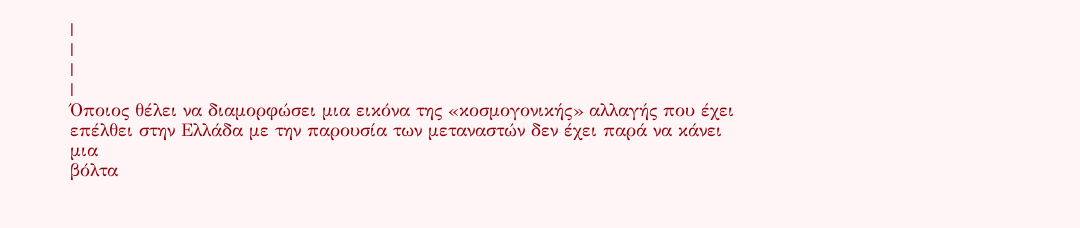|
|
|
|
Όποιος θέλει να διαμορφώσει μια εικόνα της «κοσμογονικής» αλλαγής που έχει
επέλθει στην Ελλάδα με την παρουσία των μεταναστών δεν έχει παρά να κάνει μια
βόλτα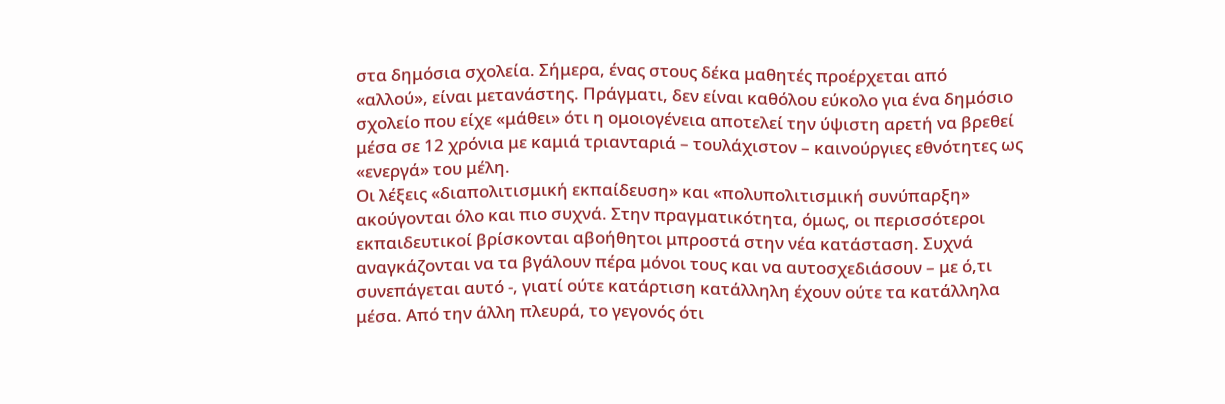στα δημόσια σχολεία. Σήμερα, ένας στους δέκα μαθητές προέρχεται από
«αλλού», είναι μετανάστης. Πράγματι, δεν είναι καθόλου εύκολο για ένα δημόσιο
σχολείο που είχε «μάθει» ότι η ομοιογένεια αποτελεί την ύψιστη αρετή να βρεθεί
μέσα σε 12 χρόνια με καμιά τριανταριά – τουλάχιστον – καινούργιες εθνότητες ως
«ενεργά» του μέλη.
Οι λέξεις «διαπολιτισμική εκπαίδευση» και «πολυπολιτισμική συνύπαρξη»
ακούγονται όλο και πιο συχνά. Στην πραγματικότητα, όμως, οι περισσότεροι
εκπαιδευτικοί βρίσκονται αβοήθητοι μπροστά στην νέα κατάσταση. Συχνά
αναγκάζονται να τα βγάλουν πέρα μόνοι τους και να αυτοσχεδιάσουν – με ό,τι
συνεπάγεται αυτό -, γιατί ούτε κατάρτιση κατάλληλη έχουν ούτε τα κατάλληλα
μέσα. Από την άλλη πλευρά, το γεγονός ότι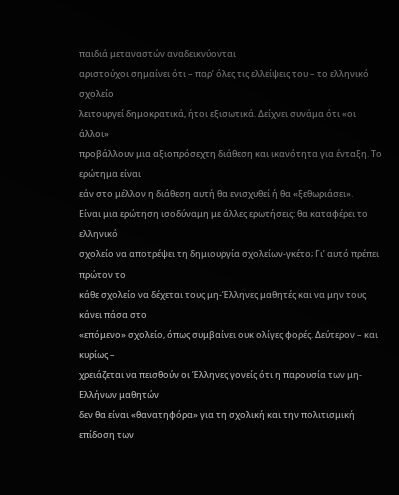παιδιά μεταναστών αναδεικνύονται
αριστούχοι σημαίνει ότι – παρ’ όλες τις ελλείψεις τoυ – το ελληνικό σχολείο
λειτουργεί δημοκρατικά, ήτοι εξισωτικά. Δείχνει συνάμα ότι «οι άλλοι»
προβάλλουν μια αξιοπρόσεχτη διάθεση και ικανότητα για ένταξη. Το ερώτημα είναι
εάν στο μέλλον η διάθεση αυτή θα ενισχυθεί ή θα «ξεθωριάσει».
Είναι μια ερώτηση ισοδύναμη με άλλες ερωτήσεις: θα καταφέρει το ελληνικό
σχολείο να αποτρέψει τη δημιουργία σχολείων-γκέτο; Γι’ αυτό πρέπει πρώτον το
κάθε σχολείο να δέχεται τους μη-Έλληνες μαθητές και να μην τους κάνει πάσα στο
«επόμενο» σχολείο, όπως συμβαίνει ουκ ολίγες φορές. Δεύτερον – και κυρίως –
χρειάζεται να πεισθούν οι Έλληνες γονείς ότι η παρουσία των μη-Ελλήνων μαθητών
δεν θα είναι «θανατηφόρα» για τη σχολική και την πολιτισμική επίδοση των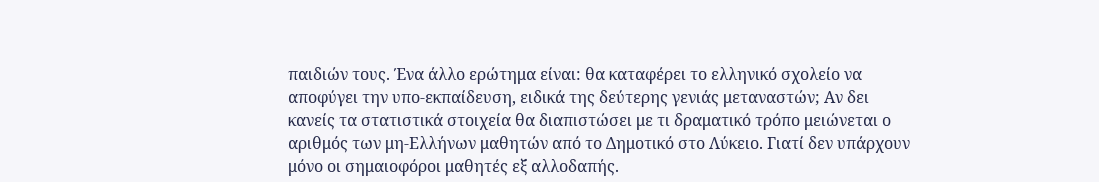παιδιών τους. Ένα άλλο ερώτημα είναι: θα καταφέρει το ελληνικό σχολείο να
αποφύγει την υπο-εκπαίδευση, ειδικά της δεύτερης γενιάς μεταναστών; Αν δει
κανείς τα στατιστικά στοιχεία θα διαπιστώσει με τι δραματικό τρόπο μειώνεται ο
αριθμός των μη-Ελλήνων μαθητών από το Δημοτικό στο Λύκειο. Γιατί δεν υπάρχουν
μόνο οι σημαιοφόροι μαθητές εξ αλλοδαπής.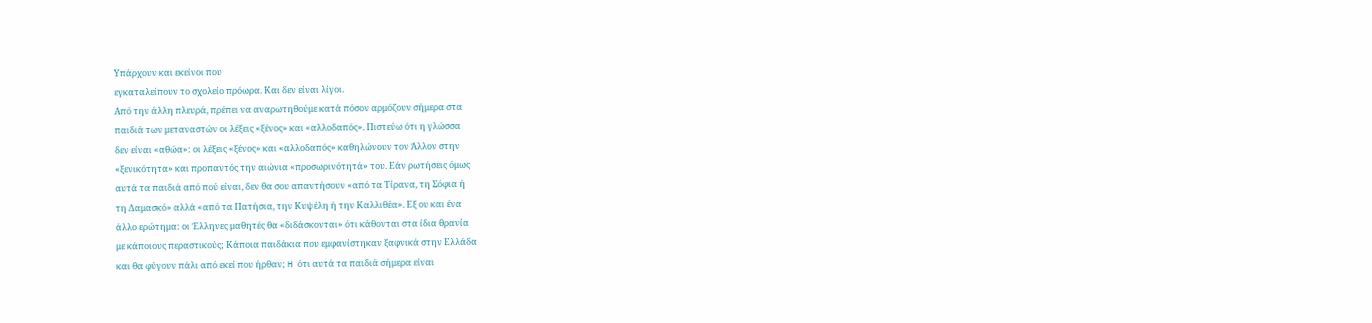Υπάρχουν και εκείνοι που
εγκαταλείπουν το σχολείο πρόωρα. Και δεν είναι λίγοι.
Από την άλλη πλευρά, πρέπει να αναρωτηθούμε κατά πόσον αρμόζουν σήμερα στα
παιδιά των μεταναστών οι λέξεις «ξένος» και «αλλοδαπός». Πιστεύω ότι η γλώσσα
δεν είναι «αθώα»: οι λέξεις «ξένος» και «αλλοδαπός» καθηλώνουν τον Άλλον στην
«ξενικότητα» και προπαντός την αιώνια «προσωρινότητά» του. Εάν ρωτήσεις όμως
αυτά τα παιδιά από πού είναι, δεν θα σου απαντήσουν «από τα Τίρανα, τη Σόφια ή
τη Δαμασκό» αλλά «από τα Πατήσια, την Κυψέλη ή την Καλλιθέα». Εξ ου και ένα
άλλο ερώτημα: οι Έλληνες μαθητές θα «διδάσκονται» ότι κάθονται στα ίδια θρανία
με κάποιους περαστικούς; Κάποια παιδάκια που εμφανίστηκαν ξαφνικά στην Ελλάδα
και θα φύγουν πάλι από εκεί που ήρθαν; H ότι αυτά τα παιδιά σήμερα είναι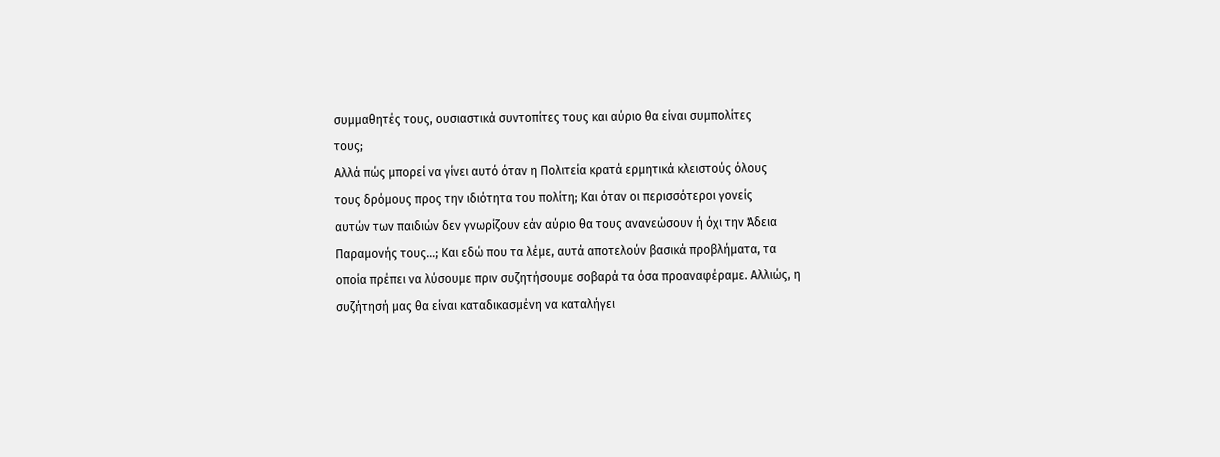συμμαθητές τους, ουσιαστικά συντοπίτες τους και αύριο θα είναι συμπολίτες
τους;
Αλλά πώς μπορεί να γίνει αυτό όταν η Πολιτεία κρατά ερμητικά κλειστούς όλους
τους δρόμους προς την ιδιότητα του πολίτη; Και όταν οι περισσότεροι γονείς
αυτών των παιδιών δεν γνωρίζουν εάν αύριο θα τους ανανεώσουν ή όχι την Άδεια
Παραμονής τους…; Και εδώ που τα λέμε, αυτά αποτελούν βασικά προβλήματα, τα
οποία πρέπει να λύσουμε πριν συζητήσουμε σοβαρά τα όσα προαναφέραμε. Αλλιώς, η
συζήτησή μας θα είναι καταδικασμένη να καταλήγει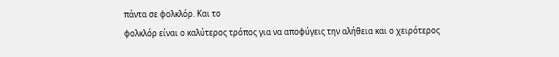πάντα σε φολκλόρ. Και το
φολκλόρ είναι ο καλύτερος τρόπος για να αποφύγεις την αλήθεια και ο χειρότερος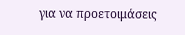για να προετοιμάσεις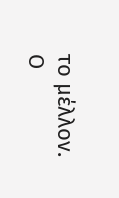το μέλλον.
Ο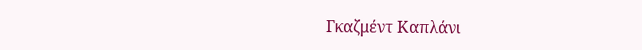Γκαζμέντ Καπλάνι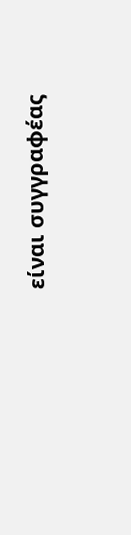είναι συγγραφέας